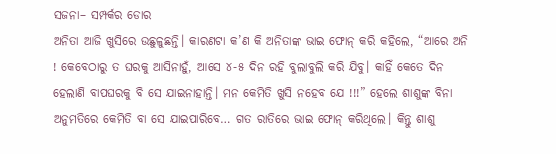ସଜନା– ସମ୍ପର୍କର ଡୋର
ଅନିତା ଆଜି ଖୁସିରେ ଉଛୁଳୁଛନ୍ତି। କାରଣଟା କ’ଣ କି ଅନିତାଙ୍କ ଭାଇ ଫୋନ୍ କରି କହିଲେ, “ଆରେ ଅନି ! କେବେଠାରୁ ତ ଘରକୁ ଆସିନାହୁଁ, ଆସେ ୪-୫ ଦିନ ରହି ବୁଲାବୁଲି କରି ଯିବୁ। କାହିଁ କେତେ ଦିନ ହେଲାଣି ବାପଘରକୁ ବି ସେ ଯାଇନାହାନ୍ତି। ମନ କେମିତି ଖୁସି ନହେବ ଯେ !!!” ହେଲେ ଶାଶୁଙ୍କ ବିନା ଅନୁମତିରେ କେମିତି ବା ସେ ଯାଇପାରିବେ… ଗତ ରାତିରେ ଭାଇ ଫୋନ୍ କରିଥିଲେ। କିନ୍ତୁ ଶାଶୁ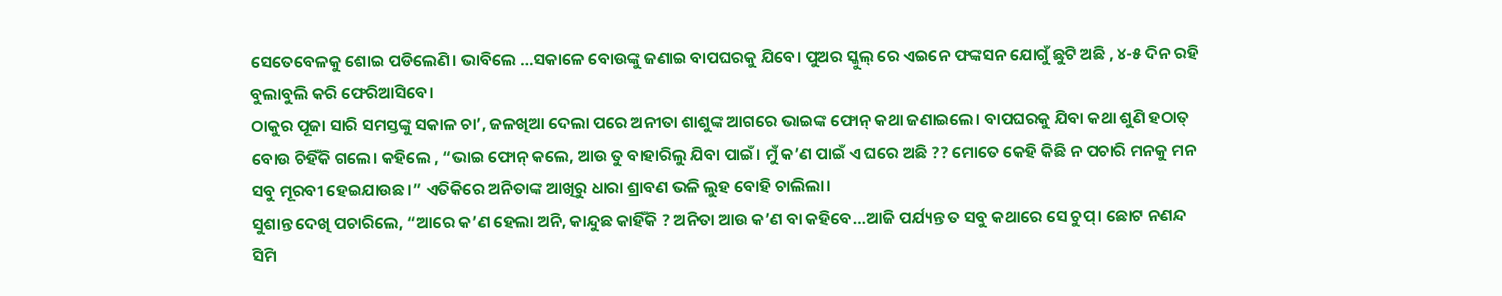ସେତେବେଳକୁ ଶୋଇ ପଡିଲେଣି। ଭାବିଲେ …ସକାଳେ ବୋଉଙ୍କୁ ଜଣାଇ ବାପଘରକୁ ଯିବେ। ପୁଅର ସ୍କୁଲ୍ ରେ ଏଇନେ ଫଙ୍କସନ ଯୋଗୁଁ ଛୁଟି ଅଛି , ୪-୫ ଦିନ ରହି ବୁଲାବୁଲି କରି ଫେରିଆସିବେ।
ଠାକୁର ପୂଜା ସାରି ସମସ୍ତଙ୍କୁ ସକାଳ ଚା’, ଜଳଖିଆ ଦେଲା ପରେ ଅନୀତା ଶାଶୁଙ୍କ ଆଗରେ ଭାଇଙ୍କ ଫୋନ୍ କଥା ଜଣାଇଲେ। ବାପଘରକୁ ଯିବା କଥା ଶୁଣି ହଠାତ୍ ବୋଉ ଚିହିଁକି ଗଲେ। କହିଲେ , “ଭାଇ ଫୋନ୍ କଲେ, ଆଉ ତୁ ବାହାରିଲୁ ଯିବା ପାଇଁ। ମୁଁ କ’ଣ ପାଇଁ ଏ ଘରେ ଅଛି ?? ମୋତେ କେହି କିଛି ନ ପଚାରି ମନକୁ ମନ ସବୁ ମୂରବୀ ହେଇଯାଉଛ।” ଏତିକିରେ ଅନିତାଙ୍କ ଆଖିରୁ ଧାରା ଶ୍ରାବଣ ଭଳି ଲୁହ ବୋହି ଚାଲିଲା।
ସୁଶାନ୍ତ ଦେଖି ପଚାରିଲେ, “ଆରେ କ’ଣ ହେଲା ଅନି, କାନ୍ଦୁଛ କାହିଁକି ? ଅନିତା ଆଉ କ’ଣ ବା କହିବେ…ଆଜି ପର୍ଯ୍ୟନ୍ତ ତ ସବୁ କଥାରେ ସେ ଚୁପ୍। ଛୋଟ ନଣନ୍ଦ ସିମି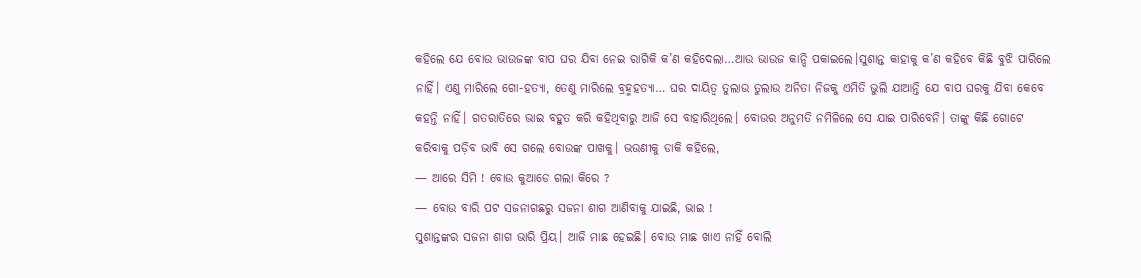କହିଲେ ଯେ ବୋଉ ଭାଉଜଙ୍କ ବାପ ଘର ଯିବା ନେଇ ରାଗିକି କ’ଣ କହିଦେଲା…ଆଉ ଭାଉଜ କାନ୍ଦି ପକାଇଲେ।ସୁଶାନ୍ତ କାହାକୁ କ’ଣ କହିବେ କିଛି ବୁଝି ପାରିଲେ ନାହିଁ। ଏଣୁ ମାରିଲେ ଗୋ-ହତ୍ୟା, ତେଣୁ ମାରିଲେ ବ୍ରହ୍ମହତ୍ୟା… ଘର ଦାୟିତ୍ଵ ତୁଲାଉ ତୁଲାଉ ଅନିତା ନିଜକୁ ଏମିତି ଭୁଲି ଯାଆନ୍ତି ଯେ ବାପ ଘରକୁ ଯିବା କେବେ କହନ୍ତି ନାହିଁ। ଗତରାତିରେ ଭାଇ ବହୁତ କରି କହିଥିବାରୁ ଆଜି ସେ ବାହାରିଥିଲେ। ବୋଉର ଅନୁମତି ନମିଳିଲେ ସେ ଯାଇ ପାରିବେନି। ତାଙ୍କୁ କିଛି ଗୋଟେ କରିବାକୁ ପଡ଼ିବ ଭାବି ସେ ଗଲେ ବୋଉଙ୍କ ପାଖକୁ। ଭଉଣୀକୁ ଡାକି କହିଲେ,
— ଆରେ ସିମି ! ବୋଉ କୁଆଡେ ଗଲା କିରେ ?
— ବୋଉ ବାରି ପଟ ସଜନାଗଛରୁ ସଜନା ଶାଗ ଆଣିବାକୁ ଯାଇଛି, ଭାଇ !
ସୁଶାନ୍ତଙ୍କର ସଜନା ଶାଗ ଭାରି ପ୍ରିୟ। ଆଜି ମାଛ ହେଇଛି। ବୋଉ ମାଛ ଖାଏ ନାହିଁ ବୋଲି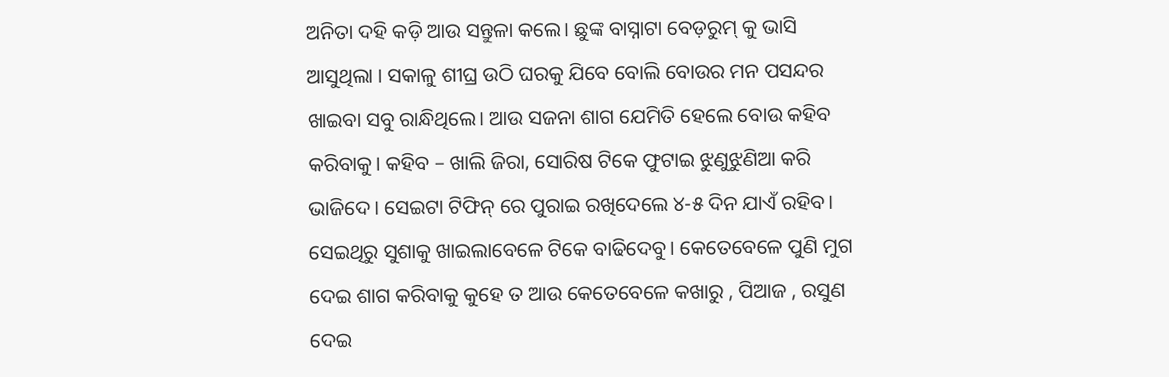ଅନିତା ଦହି କଡ଼ି ଆଉ ସନ୍ତୁଳା କଲେ। ଛୁଙ୍କ ବାସ୍ନାଟା ବେଡ଼ରୁମ୍ କୁ ଭାସି ଆସୁଥିଲା । ସକାଳୁ ଶୀଘ୍ର ଉଠି ଘରକୁ ଯିବେ ବୋଲି ବୋଉର ମନ ପସନ୍ଦର ଖାଇବା ସବୁ ରାନ୍ଧିଥିଲେ। ଆଉ ସଜନା ଶାଗ ଯେମିତି ହେଲେ ବୋଉ କହିବ କରିବାକୁ। କହିବ – ଖାଲି ଜିରା, ସୋରିଷ ଟିକେ ଫୁଟାଇ ଝୁଣୁଝୁଣିଆ କରି ଭାଜିଦେ। ସେଇଟା ଟିଫିନ୍ ରେ ପୁରାଇ ରଖିଦେଲେ ୪-୫ ଦିନ ଯାଏଁ ରହିବ। ସେଇଥିରୁ ସୁଶାକୁ ଖାଇଲାବେଳେ ଟିକେ ବାଢିଦେବୁ। କେତେବେଳେ ପୁଣି ମୁଗ ଦେଇ ଶାଗ କରିବାକୁ କୁହେ ତ ଆଉ କେତେବେଳେ କଖାରୁ , ପିଆଜ , ରସୁଣ ଦେଇ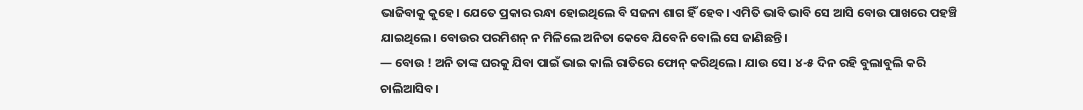ଭାଜିବାକୁ କୁହେ। ଯେତେ ପ୍ରକାର ରନ୍ଧା ହୋଇଥିଲେ ବି ସଜନା ଶାଗ ହିଁ ହେବ। ଏମିତି ଭାବି ଭାବି ସେ ଆସି ବୋଉ ପାଖରେ ପହଞ୍ଚି ଯାଇଥିଲେ। ବୋଉର ପରମିଶନ୍ ନ ମିଳିଲେ ଅନିତା କେବେ ଯିବେନି ବୋଲି ସେ ଜାଣିଛନ୍ତି।
— ବୋଉ ! ଅନି ତାଙ୍କ ଘରକୁ ଯିବା ପାଇଁ ଭାଇ କାଲି ରାତିରେ ଫୋନ୍ କରିଥିଲେ। ଯାଉ ସେ। ୪-୫ ଦିନ ରହି ବୁଲାବୁଲି କରି ଚାଲିଆସିବ।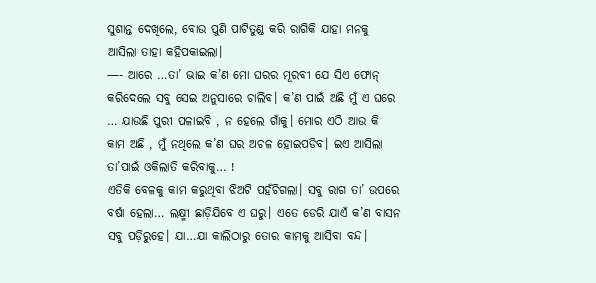ସୁଶାନ୍ତ ଦେଖିଲେ, ବୋଉ ପୁଣି ପାଟିତୁଣ୍ଡ କରି ରାଗିକି ଯାହା ମନକୁ ଆସିଲା ତାହା କହିପକାଇଲା।
—- ଆରେ …ତା’ ଭାଇ କ’ଣ ମୋ ଘରର ମୂରବୀ ଯେ ସିଏ ଫୋନ୍ କରିଦେଲେ ସବୁ ସେଇ ଅନୁସାରେ ଚାଲିବ। କ’ଣ ପାଇଁ ଅଛି ମୁଁ ଏ ଘରେ … ଯାଉଛି ପୁରୀ ପଳାଇବି , ନ ହେଲେ ଗାଁକୁ। ମୋର ଏଠି ଆଉ କି କାମ ଅଛି , ମୁଁ ନଥିଲେ କ’ଣ ଘର ଅଚଳ ହୋଇପଡିବ। ଇଏ ଆସିଲା ତା’ପାଇଁ ଓକିଲାତି କରିବାକୁ… !
ଏତିକି ବେଳକୁ କାମ କରୁଥିବା ଝିଅଟି ପହଁଚିଗଲା। ସବୁ ରାଗ ତା’ ଉପରେ ବର୍ଷା ହେଲା… ଲକ୍ଷ୍ମୀ ଛାଡ଼ିଯିବେ ଏ ଘରୁ। ଏତେ ଡେରି ଯାଏଁ କ’ଣ ବାସନ ସବୁ ପଡ଼ିରୁହେ। ଯା…ଯା କାଲିଠାରୁ ତୋର କାମକୁ ଆସିବା ବନ୍ଦ।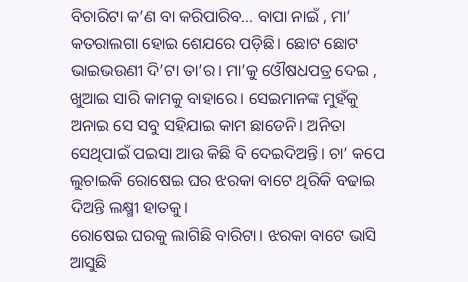ବିଚାରିଟା କ’ଣ ବା କରିପାରିବ… ବାପା ନାଇଁ , ମା’ କତରାଲଗା ହୋଇ ଶେଯରେ ପଡ଼ିଛି। ଛୋଟ ଛୋଟ ଭାଇଭଉଣୀ ଦି’ଟା ତା’ର। ମା’କୁ ଓୌଷଧପତ୍ର ଦେଇ , ଖୁଆଇ ସାରି କାମକୁ ବାହାରେ। ସେଇମାନଙ୍କ ମୁହଁକୁ ଅନାଇ ସେ ସବୁ ସହିଯାଇ କାମ ଛାଡେନି। ଅନିତା ସେଥିପାଇଁ ପଇସା ଆଉ କିଛି ବି ଦେଇଦିଅନ୍ତି। ଚା’ କପେ ଲୁଚାଇକି ରୋଷେଇ ଘର ଝରକା ବାଟେ ଥିରିକି ବଢାଇ ଦିଅନ୍ତି ଲକ୍ଷ୍ମୀ ହାତକୁ।
ରୋଷେଇ ଘରକୁ ଲାଗିଛି ବାରିଟା। ଝରକା ବାଟେ ଭାସି ଆସୁଛି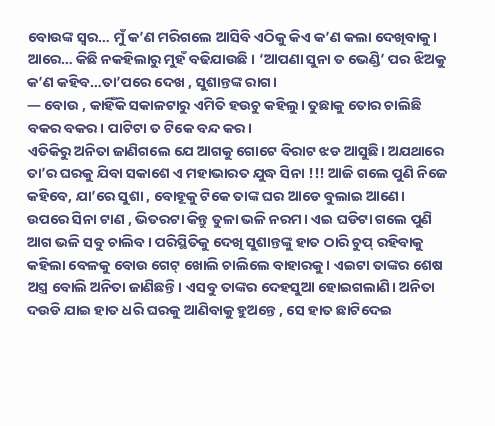ବୋଉଙ୍କ ସ୍ୱର… ମୁଁ କ’ଣ ମରିଗଲେ ଆସିବି ଏଠିକୁ କିଏ କ’ଣ କଲା ଦେଖିବାକୁ। ଆରେ… କିଛି ନକହିଲାରୁ ମୁହଁ ବଢିଯାଉଛି । ‘ଆପଣା ସୁନା ତ ଭେଣ୍ଡି’ ପର ଝିଅକୁ କ’ଣ କହିବ…ତା’ପରେ ଦେଖ , ସୁଶାନ୍ତଙ୍କ ରାଗ।
— ବୋଉ , କାହିଁକି ସକାଳଟାରୁ ଏମିତି ହଉଚୁ କହିଲୁ। ତୁଛାକୁ ତୋର ଚାଲିଛି ବକର ବକର। ପାଟିଟା ତ ଟିକେ ବନ୍ଦ କର।
ଏତିକିରୁ ଅନିତା ଜାଣିଗଲେ ଯେ ଆଗକୁ ଗୋଟେ ବିରାଟ ଝଡ ଆସୁଛି। ଅଯଥାରେ ତା’ର ଘରକୁ ଯିବା ସକାଶେ ଏ ମହାଭାରତ ଯୁଦ୍ଧ ସିନା !!! ଆଜି ଗଲେ ପୁଣି ନିଜେ କହିବେ, ଯା’ରେ ସୁଶା , ବୋହୂକୁ ଟିକେ ତାଙ୍କ ଘର ଆଡେ ବୁଲାଇ ଆଣେ। ଉପରେ ସିନା ଟାଣ , ଭିତରଟା କିନ୍ତୁ ତୁଳା ଭଳି ନରମ। ଏଇ ଘଡିଟା ଗଲେ ପୁଣି ଆଗ ଭଳି ସବୁ ଚାଲିବ। ପରିସ୍ଥିତିକୁ ଦେଖି ସୁଶାନ୍ତଙ୍କୁ ହାତ ଠାରି ଚୁପ୍ ରହିବାକୁ କହିଲା ବେଳକୁ ବୋଉ ଗେଟ୍ ଖୋଲି ଚାଲିଲେ ବାହାରକୁ। ଏଇଟା ତାଙ୍କର ଶେଷ ଅସ୍ତ୍ର ବୋଲି ଅନିତା ଜାଣିଛନ୍ତି। ଏସବୁ ତାଙ୍କର ଦେହସୁଆ ହୋଇଗଲାଣି। ଅନିତା ଦଉଡି ଯାଇ ହାତ ଧରି ଘରକୁ ଆଣିବାକୁ ହୁଅନ୍ତେ , ସେ ହାତ ଛାଟିଦେଇ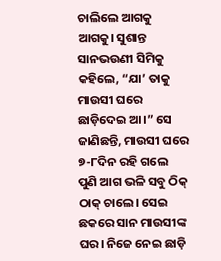ଚାଲିଲେ ଆଗକୁ ଆଗକୁ। ସୁଶାନ୍ତ ସାନଭଉଣୀ ସିମିକୁ କହିଲେ, “ଯା’ ତାକୁ ମାଉସୀ ଘରେ ଛାଡ଼ିଦେଇ ଆ।” ସେ ଜାଣିଛନ୍ତି, ମାଉସୀ ଘରେ ୭-୮ଦିନ ରହି ଗଲେ ପୁଣି ଆଗ ଭଳି ସବୁ ଠିକ୍ ଠାକ୍ ଚାଲେ। ସେଇ ଛକରେ ସାନ ମାଉସୀଙ୍କ ଘର। ନିଜେ ନେଇ ଛାଡ଼ି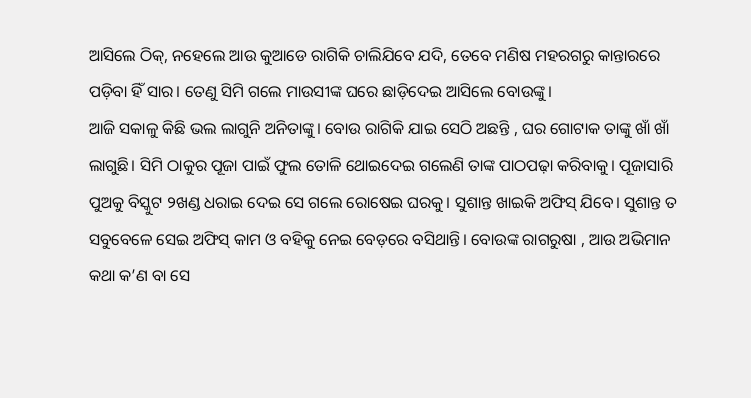ଆସିଲେ ଠିକ୍, ନହେଲେ ଆଉ କୁଆଡେ ରାଗିକି ଚାଲିଯିବେ ଯଦି, ତେବେ ମଣିଷ ମହରଗରୁ କାନ୍ତାରରେ ପଡ଼ିବା ହିଁ ସାର। ତେଣୁ ସିମି ଗଲେ ମାଉସୀଙ୍କ ଘରେ ଛାଡ଼ିଦେଇ ଆସିଲେ ବୋଉଙ୍କୁ।
ଆଜି ସକାଳୁ କିଛି ଭଲ ଲାଗୁନି ଅନିତାଙ୍କୁ। ବୋଉ ରାଗିକି ଯାଇ ସେଠି ଅଛନ୍ତି , ଘର ଗୋଟାକ ତାଙ୍କୁ ଖାଁ ଖାଁ ଲାଗୁଛି। ସିମି ଠାକୁର ପୂଜା ପାଇଁ ଫୁଲ ତୋଳି ଥୋଇଦେଇ ଗଲେଣି ତାଙ୍କ ପାଠପଢ଼ା କରିବାକୁ। ପୂଜାସାରି ପୁଅକୁ ବିସ୍କୁଟ ୨ଖଣ୍ଡ ଧରାଇ ଦେଇ ସେ ଗଲେ ରୋଷେଇ ଘରକୁ। ସୁଶାନ୍ତ ଖାଇକି ଅଫିସ୍ ଯିବେ। ସୁଶାନ୍ତ ତ ସବୁବେଳେ ସେଇ ଅଫିସ୍ କାମ ଓ ବହିକୁ ନେଇ ବେଡ଼ରେ ବସିଥାନ୍ତି। ବୋଉଙ୍କ ରାଗରୁଷା , ଆଉ ଅଭିମାନ କଥା କ’ଣ ବା ସେ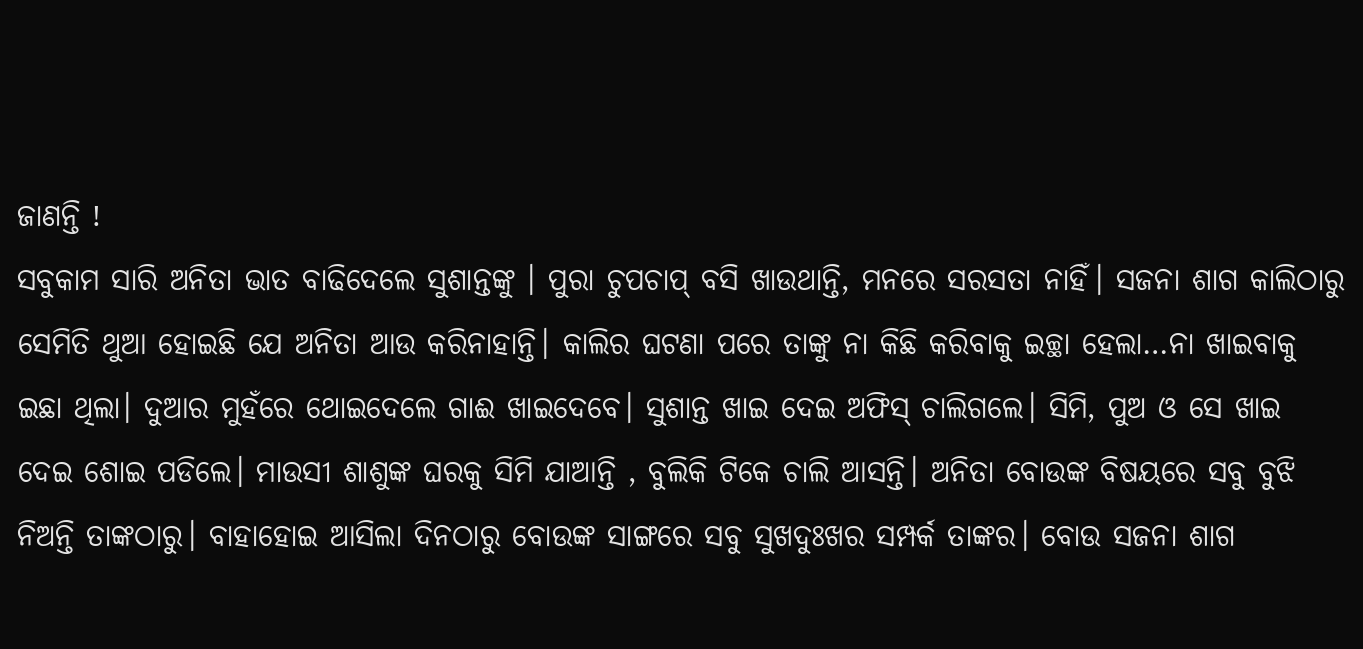ଜାଣନ୍ତି !
ସବୁକାମ ସାରି ଅନିତା ଭାତ ବାଢିଦେଲେ ସୁଶାନ୍ତଙ୍କୁ । ପୁରା ଚୁପଚାପ୍ ବସି ଖାଉଥାନ୍ତି, ମନରେ ସରସତା ନାହିଁ। ସଜନା ଶାଗ କାଲିଠାରୁ ସେମିତି ଥୁଆ ହୋଇଛି ଯେ ଅନିତା ଆଉ କରିନାହାନ୍ତି। କାଲିର ଘଟଣା ପରେ ତାଙ୍କୁ ନା କିଛି କରିବାକୁ ଇଚ୍ଛା ହେଲା…ନା ଖାଇବାକୁ ଇଛା ଥିଲା। ଦୁଆର ମୁହଁରେ ଥୋଇଦେଲେ ଗାଈ ଖାଇଦେବେ। ସୁଶାନ୍ତ ଖାଇ ଦେଇ ଅଫିସ୍ ଚାଲିଗଲେ। ସିମି, ପୁଅ ଓ ସେ ଖାଇ ଦେଇ ଶୋଇ ପଡିଲେ। ମାଉସୀ ଶାଶୁଙ୍କ ଘରକୁ ସିମି ଯାଆନ୍ତି , ବୁଲିକି ଟିକେ ଚାଲି ଆସନ୍ତି। ଅନିତା ବୋଉଙ୍କ ବିଷୟରେ ସବୁ ବୁଝି ନିଅନ୍ତି ତାଙ୍କଠାରୁ। ବାହାହୋଇ ଆସିଲା ଦିନଠାରୁ ବୋଉଙ୍କ ସାଙ୍ଗରେ ସବୁ ସୁଖଦୁଃଖର ସମ୍ପର୍କ ତାଙ୍କର। ବୋଉ ସଜନା ଶାଗ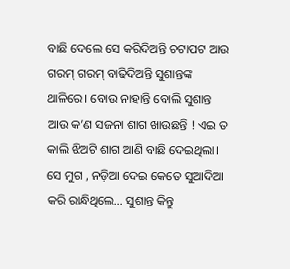ବାଛି ଦେଲେ ସେ କରିଦିଅନ୍ତି ଚଟାପଟ ଆଉ ଗରମ୍ ଗରମ୍ ବାଢିଦିଅନ୍ତି ସୁଶାନ୍ତଙ୍କ ଥାଳିରେ। ବୋଉ ନାହାନ୍ତି ବୋଲି ସୁଶାନ୍ତ ଆଉ କ’ଣ ସଜନା ଶାଗ ଖାଉଛନ୍ତି ! ଏଇ ତ କାଲି ଝିଅଟି ଶାଗ ଆଣି ବାଛି ଦେଇଥିଲା। ସେ ମୁଗ , ନଡ଼ିଆ ଦେଇ କେତେ ସୁଆଦିଆ କରି ରାନ୍ଧିଥିଲେ… ସୁଶାନ୍ତ କିନ୍ତୁ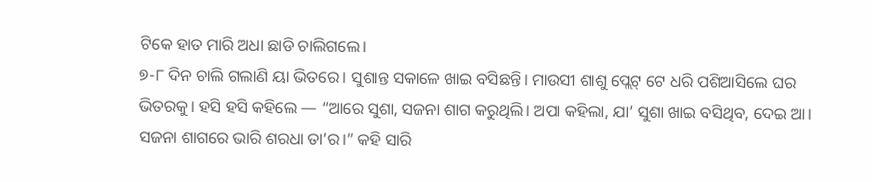ଟିକେ ହାତ ମାରି ଅଧା ଛାଡି ଚାଲିଗଲେ।
୭-୮ ଦିନ ଚାଲି ଗଲାଣି ୟା ଭିତରେ। ସୁଶାନ୍ତ ସକାଳେ ଖାଇ ବସିଛନ୍ତି। ମାଉସୀ ଶାଶୁ ପ୍ଲେଟ୍ ଟେ ଧରି ପଶିଆସିଲେ ଘର ଭିତରକୁ। ହସି ହସି କହିଲେ — “ଆରେ ସୁଶା, ସଜନା ଶାଗ କରୁଥିଲି। ଅପା କହିଲା, ଯା’ ସୁଶା ଖାଇ ବସିଥିବ, ଦେଇ ଆ। ସଜନା ଶାଗରେ ଭାରି ଶରଧା ତା’ର।” କହି ସାରି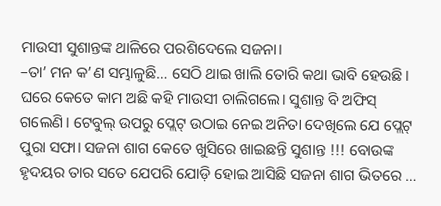ମାଉସୀ ସୁଶାନ୍ତଙ୍କ ଥାଳିରେ ପରଶିଦେଲେ ସଜନା।
–ତା’ ମନ କ’ଣ ସମ୍ଭାଳୁଛି… ସେଠି ଥାଇ ଖାଲି ତୋରି କଥା ଭାବି ହେଉଛି। ଘରେ କେତେ କାମ ଅଛି କହି ମାଉସୀ ଚାଲିଗଲେ। ସୁଶାନ୍ତ ବି ଅଫିସ୍ ଗଲେଣି। ଟେବୁଲ୍ ଉପରୁ ପ୍ଲେଟ୍ ଉଠାଇ ନେଇ ଅନିତା ଦେଖିଲେ ଯେ ପ୍ଲେଟ୍ ପୁରା ସଫା। ସଜନା ଶାଗ କେତେ ଖୁସିରେ ଖାଇଛନ୍ତି ସୁଶାନ୍ତ !!! ବୋଉଙ୍କ ହୃଦୟର ତାର ସତେ ଯେପରି ଯୋଡ଼ି ହୋଇ ଆସିଛି ସଜନା ଶାଗ ଭିତରେ …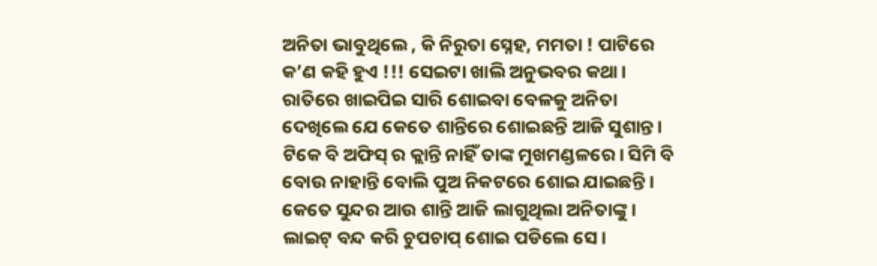ଅନିତା ଭାବୁଥିଲେ , କି ନିରୁତା ସ୍ନେହ, ମମତା ! ପାଟିରେ କ’ଣ କହି ହୁଏ !!! ସେଇଟା ଖାଲି ଅନୁଭବର କଥା।
ରାତିରେ ଖାଇପିଇ ସାରି ଶୋଇବା ବେଳକୁ ଅନିତା ଦେଖିଲେ ଯେ କେତେ ଶାନ୍ତିରେ ଶୋଇଛନ୍ତି ଆଜି ସୁଶାନ୍ତ। ଟିକେ ବି ଅଫିସ୍ ର କ୍ଲାନ୍ତି ନାହିଁ ତାଙ୍କ ମୁଖମଣ୍ଡଳରେ। ସିମି ବି ବୋଉ ନାହାନ୍ତି ବୋଲି ପୁଅ ନିକଟରେ ଶୋଇ ଯାଇଛନ୍ତି। କେତେ ସୁନ୍ଦର ଆଉ ଶାନ୍ତି ଆଜି ଲାଗୁଥିଲା ଅନିତାଙ୍କୁ। ଲାଇଟ୍ ବନ୍ଦ କରି ଚୁପଚାପ୍ ଶୋଇ ପଡିଲେ ସେ।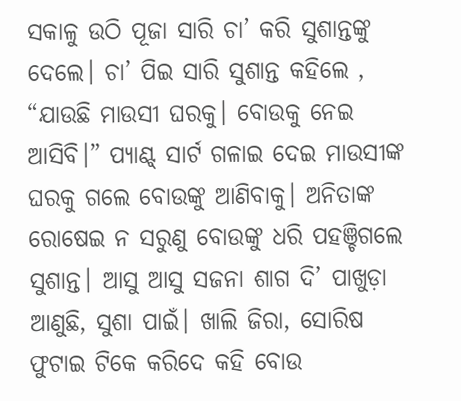ସକାଳୁ ଉଠି ପୂଜା ସାରି ଚା’ କରି ସୁଶାନ୍ତଙ୍କୁ ଦେଲେ। ଚା’ ପିଇ ସାରି ସୁଶାନ୍ତ କହିଲେ , “ଯାଉଛି ମାଉସୀ ଘରକୁ। ବୋଉକୁ ନେଇ ଆସିବି।” ପ୍ୟାଣ୍ଟ୍ ସାର୍ଟ ଗଳାଇ ଦେଇ ମାଉସୀଙ୍କ ଘରକୁ ଗଲେ ବୋଉଙ୍କୁ ଆଣିବାକୁ। ଅନିତାଙ୍କ ରୋଷେଇ ନ ସରୁଣୁ ବୋଉଙ୍କୁ ଧରି ପହଞ୍ଚିଗଲେ ସୁଶାନ୍ତ। ଆସୁ ଆସୁ ସଜନା ଶାଗ ଦି’ ପାଖୁଡ଼ା ଆଣୁଛି, ସୁଶା ପାଇଁ। ଖାଲି ଜିରା, ସୋରିଷ ଫୁଟାଇ ଟିକେ କରିଦେ କହି ବୋଉ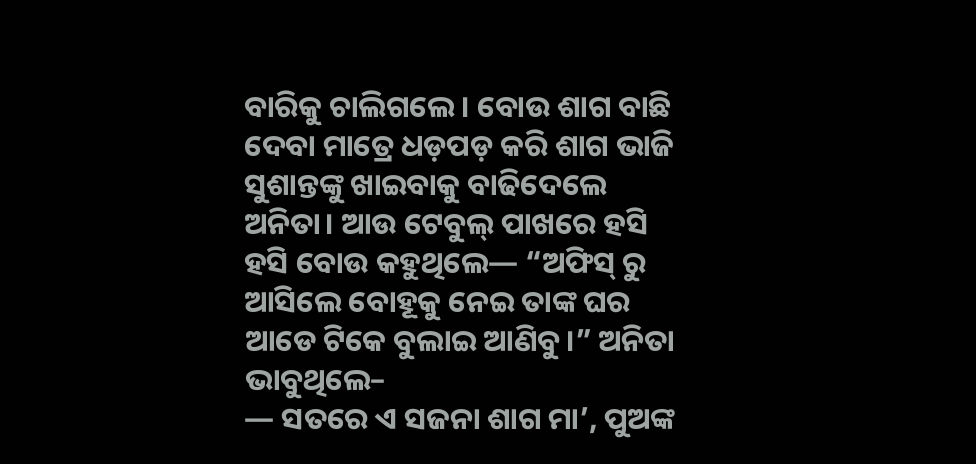ବାରିକୁ ଚାଲିଗଲେ। ବୋଉ ଶାଗ ବାଛି ଦେବା ମାତ୍ରେ ଧଡ଼ପଡ଼ କରି ଶାଗ ଭାଜି ସୁଶାନ୍ତଙ୍କୁ ଖାଇବାକୁ ବାଢିଦେଲେ ଅନିତା। ଆଉ ଟେବୁଲ୍ ପାଖରେ ହସି ହସି ବୋଉ କହୁଥିଲେ— “ଅଫିସ୍ ରୁ ଆସିଲେ ବୋହୂକୁ ନେଇ ତାଙ୍କ ଘର ଆଡେ ଟିକେ ବୁଲାଇ ଆଣିବୁ।” ଅନିତା ଭାବୁଥିଲେ–
— ସତରେ ଏ ସଜନା ଶାଗ ମା’, ପୁଅଙ୍କ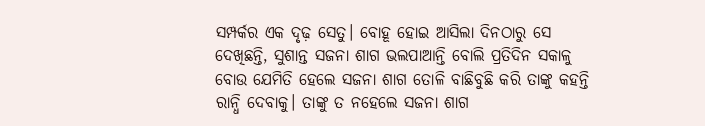ସମ୍ପର୍କର ଏକ ଦୃଢ଼ ସେତୁ। ବୋହୂ ହୋଇ ଆସିଲା ଦିନଠାରୁ ସେ ଦେଖିଛନ୍ତି, ସୁଶାନ୍ତ ସଜନା ଶାଗ ଭଲପାଆନ୍ତି ବୋଲି ପ୍ରତିଦିନ ସକାଳୁ ବୋଉ ଯେମିତି ହେଲେ ସଜନା ଶାଗ ତୋଳି ବାଛିବୁଛି କରି ତାଙ୍କୁ କହନ୍ତି ରାନ୍ଧି ଦେବାକୁ। ତାଙ୍କୁ ତ ନହେଲେ ସଜନା ଶାଗ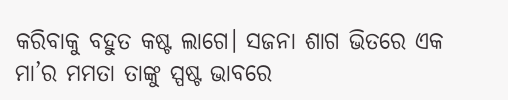କରିବାକୁ ବହୁତ କଷ୍ଟ ଲାଗେ। ସଜନା ଶାଗ ଭିତରେ ଏକ ମା’ର ମମତା ତାଙ୍କୁ ସ୍ପଷ୍ଟ ଭାବରେ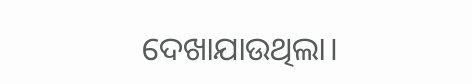ଦେଖାଯାଉଥିଲା।